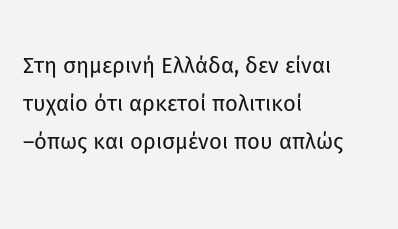Στη σημερινή Ελλάδα, δεν είναι τυχαίο ότι αρκετοί πολιτικοί –όπως και ορισμένοι που απλώς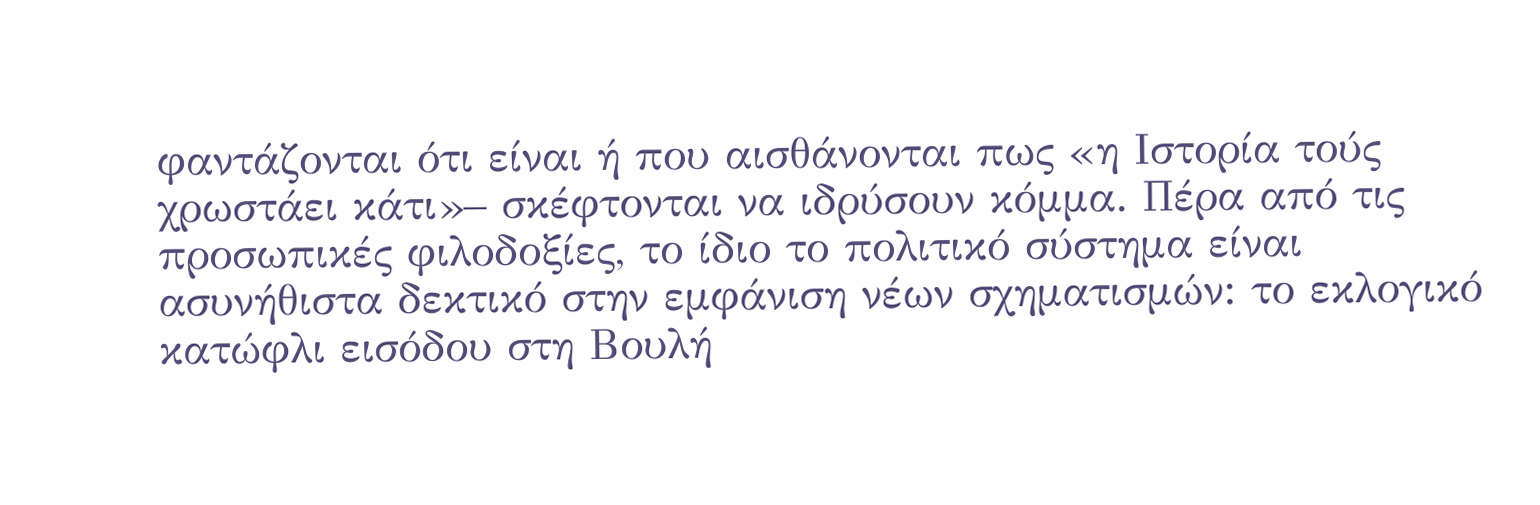φαντάζονται ότι είναι ή που αισθάνονται πως «η Ιστορία τούς χρωστάει κάτι»– σκέφτονται να ιδρύσουν κόμμα. Πέρα από τις προσωπικές φιλοδοξίες, το ίδιο το πολιτικό σύστημα είναι ασυνήθιστα δεκτικό στην εμφάνιση νέων σχηματισμών: το εκλογικό κατώφλι εισόδου στη Βουλή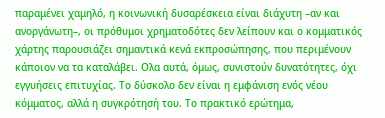παραμένει χαμηλό, η κοινωνική δυσαρέσκεια είναι διάχυτη –αν και ανοργάνωτη–, οι πρόθυμοι χρηματοδότες δεν λείπουν και ο κομματικός χάρτης παρουσιάζει σημαντικά κενά εκπροσώπησης, που περιμένουν κάποιον να τα καταλάβει. Ολα αυτά, όμως, συνιστούν δυνατότητες, όχι εγγυήσεις επιτυχίας. Το δύσκολο δεν είναι η εμφάνιση ενός νέου κόμματος, αλλά η συγκρότησή του. Το πρακτικό ερώτημα,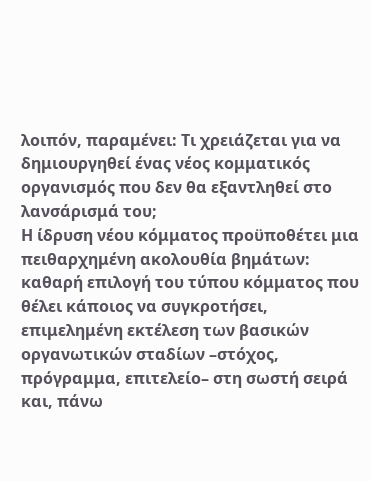λοιπόν, παραμένει: Τι χρειάζεται για να δημιουργηθεί ένας νέος κομματικός οργανισμός που δεν θα εξαντληθεί στο λανσάρισμά του;
Η ίδρυση νέου κόμματος προϋποθέτει μια πειθαρχημένη ακολουθία βημάτων: καθαρή επιλογή του τύπου κόμματος που θέλει κάποιος να συγκροτήσει, επιμελημένη εκτέλεση των βασικών οργανωτικών σταδίων –στόχος, πρόγραμμα, επιτελείο– στη σωστή σειρά και, πάνω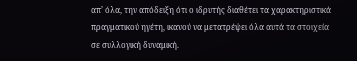απ’ όλα, την απόδειξη ότι ο ιδρυτής διαθέτει τα χαρακτηριστικά πραγματικού ηγέτη, ικανού να μετατρέψει όλα αυτά τα στοιχεία σε συλλογική δυναμική.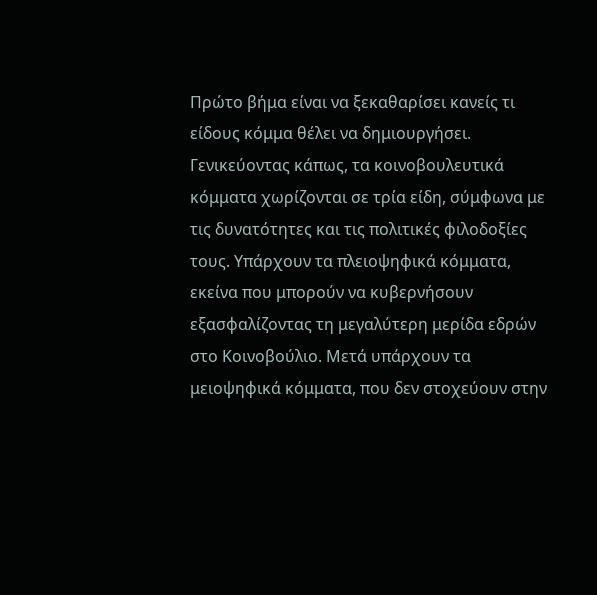Πρώτο βήμα είναι να ξεκαθαρίσει κανείς τι είδους κόμμα θέλει να δημιουργήσει. Γενικεύοντας κάπως, τα κοινοβουλευτικά κόμματα χωρίζονται σε τρία είδη, σύμφωνα με τις δυνατότητες και τις πολιτικές φιλοδοξίες τους. Υπάρχουν τα πλειοψηφικά κόμματα, εκείνα που μπορούν να κυβερνήσουν εξασφαλίζοντας τη μεγαλύτερη μερίδα εδρών στο Κοινοβούλιο. Μετά υπάρχουν τα μειοψηφικά κόμματα, που δεν στοχεύουν στην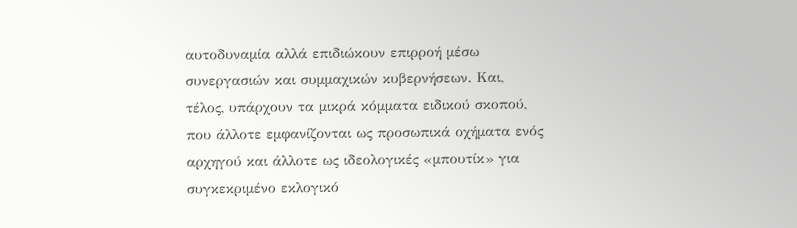αυτοδυναμία αλλά επιδιώκουν επιρροή μέσω συνεργασιών και συμμαχικών κυβερνήσεων. Και, τέλος, υπάρχουν τα μικρά κόμματα ειδικού σκοπού, που άλλοτε εμφανίζονται ως προσωπικά οχήματα ενός αρχηγού και άλλοτε ως ιδεολογικές «μπουτίκ» για συγκεκριμένο εκλογικό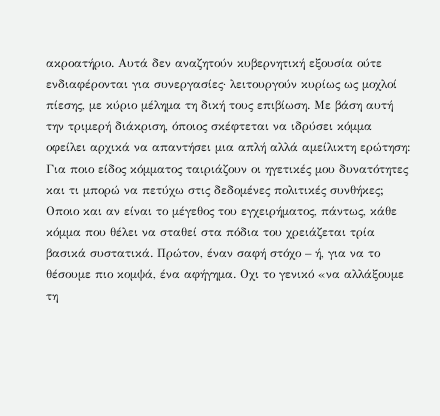ακροατήριο. Αυτά δεν αναζητούν κυβερνητική εξουσία ούτε ενδιαφέρονται για συνεργασίες· λειτουργούν κυρίως ως μοχλοί πίεσης, με κύριο μέλημα τη δική τους επιβίωση. Με βάση αυτή την τριμερή διάκριση, όποιος σκέφτεται να ιδρύσει κόμμα οφείλει αρχικά να απαντήσει μια απλή αλλά αμείλικτη ερώτηση: Για ποιο είδος κόμματος ταιριάζουν οι ηγετικές μου δυνατότητες και τι μπορώ να πετύχω στις δεδομένες πολιτικές συνθήκες;
Οποιο και αν είναι το μέγεθος του εγχειρήματος, πάντως, κάθε κόμμα που θέλει να σταθεί στα πόδια του χρειάζεται τρία βασικά συστατικά. Πρώτον, έναν σαφή στόχο – ή, για να το θέσουμε πιο κομψά, ένα αφήγημα. Οχι το γενικό «να αλλάξουμε τη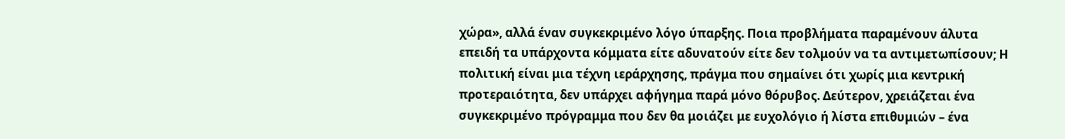χώρα», αλλά έναν συγκεκριμένο λόγο ύπαρξης. Ποια προβλήματα παραμένουν άλυτα επειδή τα υπάρχοντα κόμματα είτε αδυνατούν είτε δεν τολμούν να τα αντιμετωπίσουν; Η πολιτική είναι μια τέχνη ιεράρχησης, πράγμα που σημαίνει ότι χωρίς μια κεντρική προτεραιότητα, δεν υπάρχει αφήγημα παρά μόνο θόρυβος. Δεύτερον, χρειάζεται ένα συγκεκριμένο πρόγραμμα που δεν θα μοιάζει με ευχολόγιο ή λίστα επιθυμιών – ένα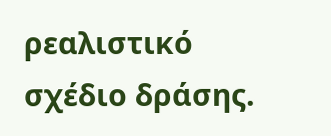ρεαλιστικό σχέδιο δράσης.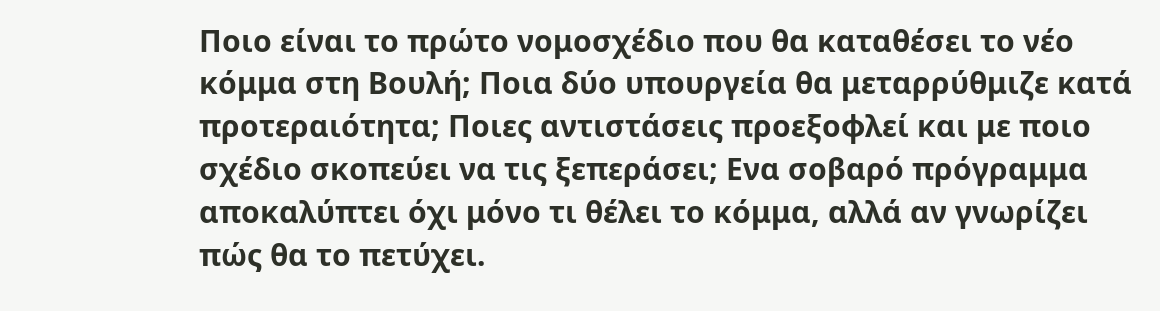Ποιο είναι το πρώτο νομοσχέδιο που θα καταθέσει το νέο κόμμα στη Βουλή; Ποια δύο υπουργεία θα μεταρρύθμιζε κατά προτεραιότητα; Ποιες αντιστάσεις προεξοφλεί και με ποιο σχέδιο σκοπεύει να τις ξεπεράσει; Ενα σοβαρό πρόγραμμα αποκαλύπτει όχι μόνο τι θέλει το κόμμα, αλλά αν γνωρίζει πώς θα το πετύχει.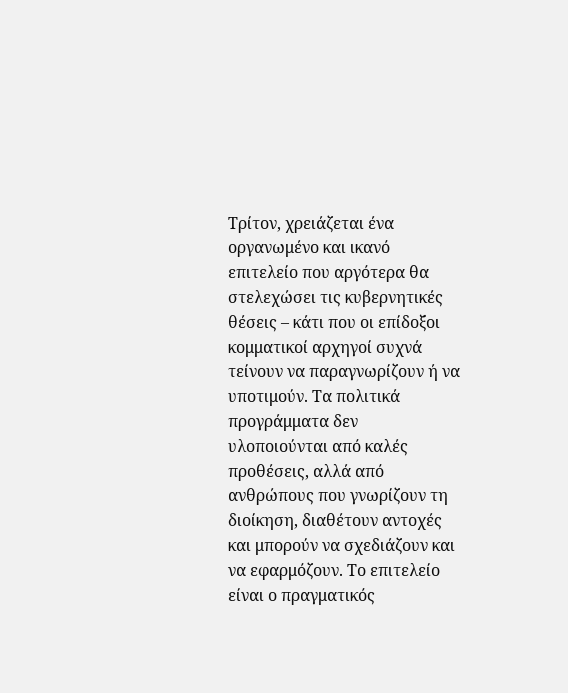Τρίτον, χρειάζεται ένα οργανωμένο και ικανό επιτελείο που αργότερα θα στελεχώσει τις κυβερνητικές θέσεις – κάτι που οι επίδοξοι κομματικοί αρχηγοί συχνά τείνουν να παραγνωρίζουν ή να υποτιμούν. Τα πολιτικά προγράμματα δεν υλοποιούνται από καλές προθέσεις, αλλά από ανθρώπους που γνωρίζουν τη διοίκηση, διαθέτουν αντοχές και μπορούν να σχεδιάζουν και να εφαρμόζουν. Το επιτελείο είναι ο πραγματικός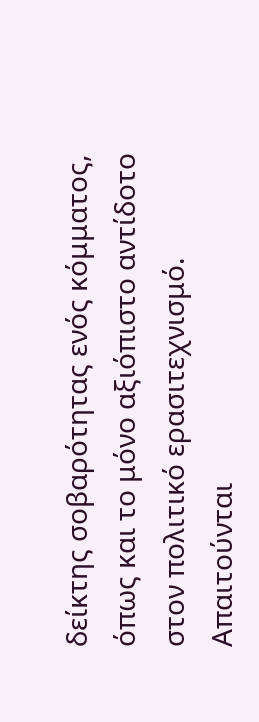δείκτης σοβαρότητας ενός κόμματος, όπως και το μόνο αξιόπιστο αντίδοτο στον πολιτικό ερασιτεχνισμό.
Απαιτούνται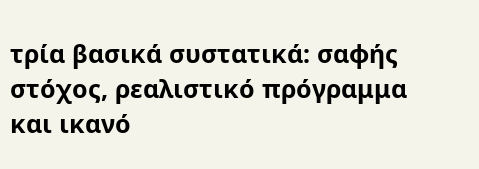τρία βασικά συστατικά: σαφής στόχος, ρεαλιστικό πρόγραμμα και ικανό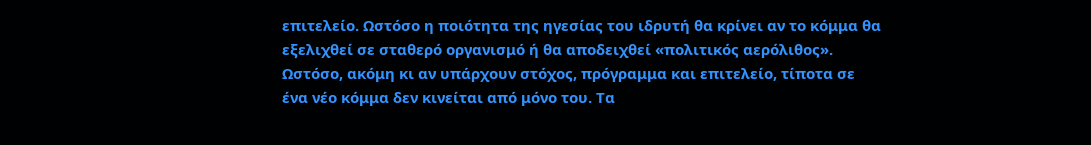επιτελείο. Ωστόσο η ποιότητα της ηγεσίας του ιδρυτή θα κρίνει αν το κόμμα θα εξελιχθεί σε σταθερό οργανισμό ή θα αποδειχθεί «πολιτικός αερόλιθος».
Ωστόσο, ακόμη κι αν υπάρχουν στόχος, πρόγραμμα και επιτελείο, τίποτα σε ένα νέο κόμμα δεν κινείται από μόνο του. Τα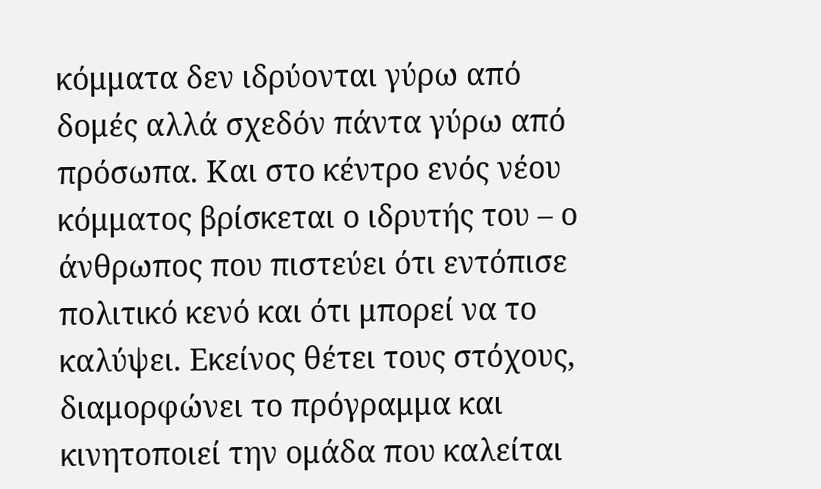κόμματα δεν ιδρύονται γύρω από δομές αλλά σχεδόν πάντα γύρω από πρόσωπα. Και στο κέντρο ενός νέου κόμματος βρίσκεται ο ιδρυτής του – ο άνθρωπος που πιστεύει ότι εντόπισε πολιτικό κενό και ότι μπορεί να το καλύψει. Εκείνος θέτει τους στόχους, διαμορφώνει το πρόγραμμα και κινητοποιεί την ομάδα που καλείται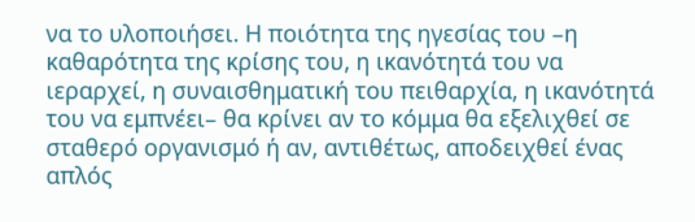να το υλοποιήσει. Η ποιότητα της ηγεσίας του –η καθαρότητα της κρίσης του, η ικανότητά του να ιεραρχεί, η συναισθηματική του πειθαρχία, η ικανότητά του να εμπνέει– θα κρίνει αν το κόμμα θα εξελιχθεί σε σταθερό οργανισμό ή αν, αντιθέτως, αποδειχθεί ένας απλός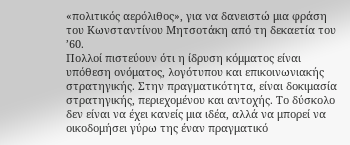«πολιτικός αερόλιθος», για να δανειστώ μια φράση του Κωνσταντίνου Μητσοτάκη από τη δεκαετία του ’60.
Πολλοί πιστεύουν ότι η ίδρυση κόμματος είναι υπόθεση ονόματος, λογότυπου και επικοινωνιακής στρατηγικής. Στην πραγματικότητα, είναι δοκιμασία στρατηγικής, περιεχομένου και αντοχής. Το δύσκολο δεν είναι να έχει κανείς μια ιδέα, αλλά να μπορεί να οικοδομήσει γύρω της έναν πραγματικό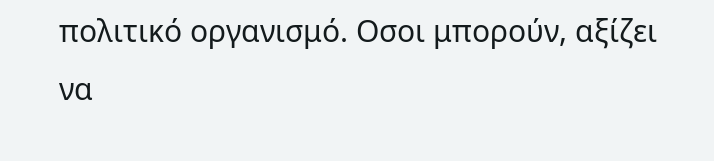πολιτικό οργανισμό. Οσοι μπορούν, αξίζει να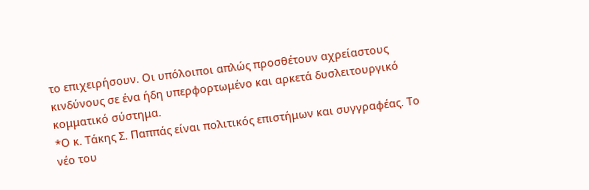το επιχειρήσουν. Οι υπόλοιποι απλώς προσθέτουν αχρείαστους κινδύνους σε ένα ήδη υπερφορτωμένο και αρκετά δυσλειτουργικό κομματικό σύστημα.
*Ο κ. Τάκης Σ. Παππάς είναι πολιτικός επιστήμων και συγγραφέας. Το νέο του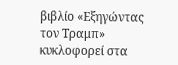βιβλίο «Εξηγώντας τον Τραμπ» κυκλοφορεί στα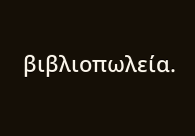βιβλιοπωλεία.